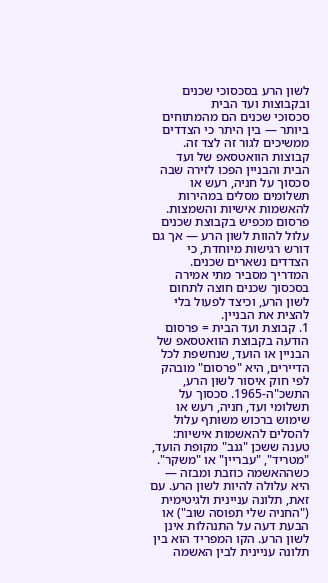לשון הרע בסכסוכי שכנים ובקבוצות ועד הבית
סכסוכי שכנים הם מהמתוחים ביותר — בין היתר כי הצדדים ממשיכים לגור זה לצד זה. קבוצות הוואטסאפ של ועד הבית והבניין הפכו לזירה שבה סכסוך על חניה, רעש או תשלומים מסלים במהירות להאשמות אישיות והשמצות. פרסום מכפיש בקבוצת שכנים עלול להוות לשון הרע — אך גם דורש רגישות מיוחדת, כי הצדדים נשארים שכנים. המדריך מסביר מתי אמירה בסכסוך שכנים חוצה לתחום לשון הרע, וכיצד לפעול בלי להצית את הבניין.
1. קבוצת ועד הבית = פרסום
הודעה בקבוצת הוואטסאפ של הבניין או הועד, שנחשפת לכל הדיירים, היא "פרסום" מובהק לפי חוק איסור לשון הרע, התשכ"ה-1965. סכסוך על תשלומי ועד, חניה, רעש או שימוש ברכוש משותף עלול להסלים להאשמות אישיות: טענה ששכן "גנב" מקופת הועד, "מטריד", "עבריין" או "משקר". כשההאשמה כוזבת ומבזה — היא עלולה להיות לשון הרע. עם זאת, תלונה עניינית ולגיטימית ("החניה שלי תפוסה שוב") או הבעת דעה על התנהלות אינן לשון הרע. הקו המפריד הוא בין תלונה עניינית לבין האשמה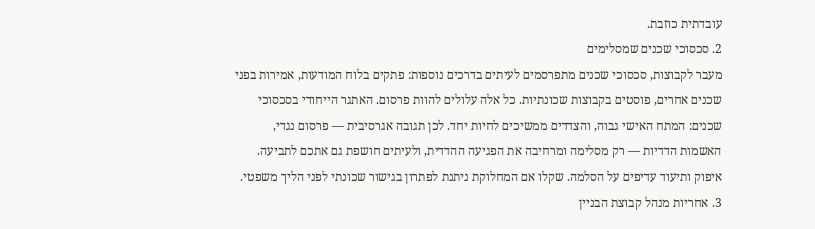עובדתית כוזבת.
2. סכסוכי שכנים שמסלימים
מעבר לקבוצות, סכסוכי שכנים מתפרסמים לעיתים בדרכים נוספות: פתקים בלוח המודעות, אמירות בפני שכנים אחרים, פוסטים בקבוצות שכונתיות. כל אלה עלולים להוות פרסום. האתגר הייחודי בסכסוכי שכנים: המתח האישי גבוה, והצדדים ממשיכים לחיות יחד. לכן תגובה אגרסיבית — פרסום נגדי, האשמות הדדיות — רק מסלימה ומרחיבה את הפגיעה ההדדית, ולעיתים חושפת גם אתכם לתביעה. איפוק ותיעוד עדיפים על הסלמה. שקלו אם המחלוקת ניתנת לפתרון בגישור שכונתי לפני הליך משפטי.
3. אחריות מנהל קבוצת הבניין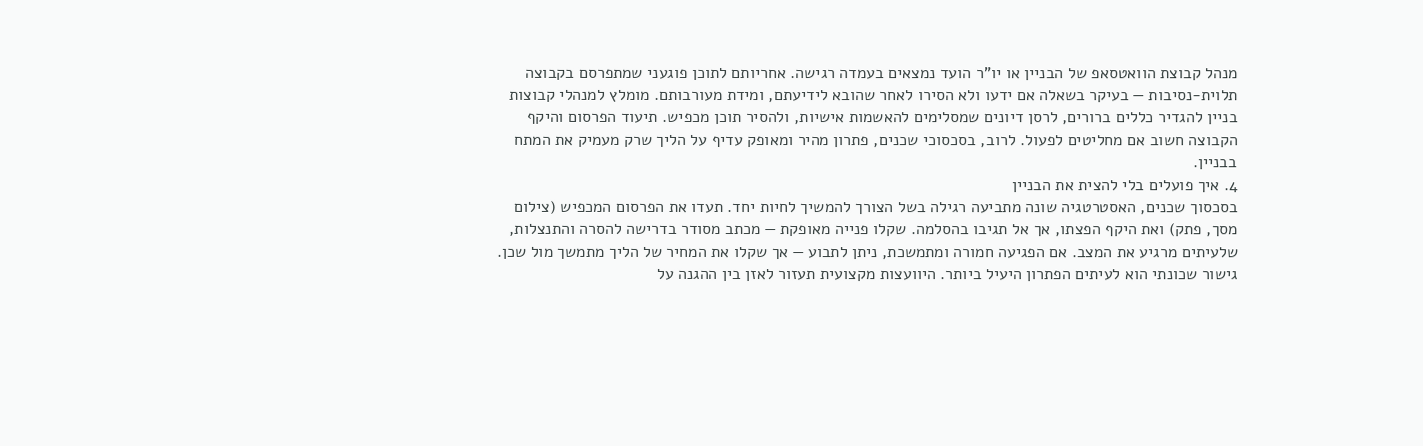מנהל קבוצת הוואטסאפ של הבניין או יו"ר הועד נמצאים בעמדה רגישה. אחריותם לתוכן פוגעני שמתפרסם בקבוצה תלוית-נסיבות — בעיקר בשאלה אם ידעו ולא הסירו לאחר שהובא לידיעתם, ומידת מעורבותם. מומלץ למנהלי קבוצות בניין להגדיר כללים ברורים, לרסן דיונים שמסלימים להאשמות אישיות, ולהסיר תוכן מכפיש. תיעוד הפרסום והיקף הקבוצה חשוב אם מחליטים לפעול. לרוב, בסכסוכי שכנים, פתרון מהיר ומאופק עדיף על הליך שרק מעמיק את המתח בבניין.
4. איך פועלים בלי להצית את הבניין
בסכסוך שכנים, האסטרטגיה שונה מתביעה רגילה בשל הצורך להמשיך לחיות יחד. תעדו את הפרסום המכפיש (צילום מסך, פתק) ואת היקף הפצתו, אך אל תגיבו בהסלמה. שקלו פנייה מאופקת — מכתב מסודר בדרישה להסרה והתנצלות, שלעיתים מרגיע את המצב. אם הפגיעה חמורה ומתמשכת, ניתן לתבוע — אך שקלו את המחיר של הליך מתמשך מול שכן. גישור שכונתי הוא לעיתים הפתרון היעיל ביותר. היוועצות מקצועית תעזור לאזן בין ההגנה על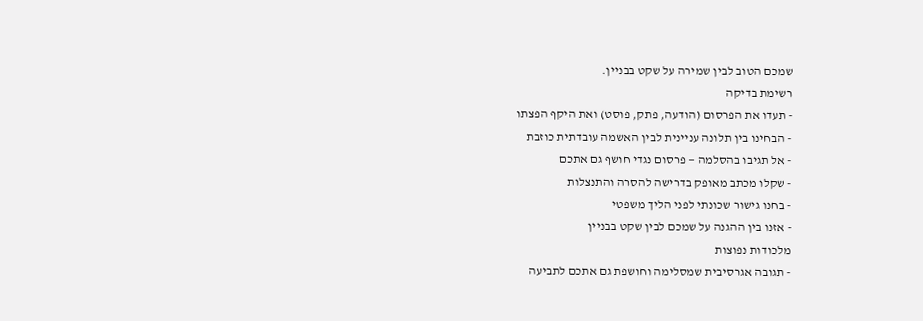שמכם הטוב לבין שמירה על שקט בבניין.
רשימת בדיקה
- תעדו את הפרסום (הודעה, פתק, פוסט) ואת היקף הפצתו
- הבחינו בין תלונה עניינית לבין האשמה עובדתית כוזבת
- אל תגיבו בהסלמה — פרסום נגדי חושף גם אתכם
- שקלו מכתב מאופק בדרישה להסרה והתנצלות
- בחנו גישור שכונתי לפני הליך משפטי
- אזנו בין ההגנה על שמכם לבין שקט בבניין
מלכודות נפוצות
- תגובה אגרסיבית שמסלימה וחושפת גם אתכם לתביעה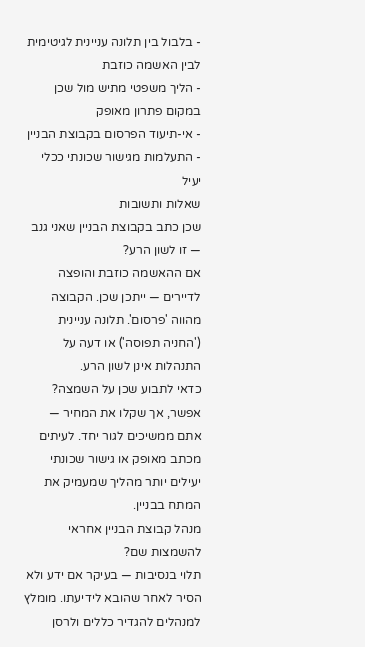- בלבול בין תלונה עניינית לגיטימית לבין האשמה כוזבת
- הליך משפטי מתיש מול שכן במקום פתרון מאופק
- אי-תיעוד הפרסום בקבוצת הבניין
- התעלמות מגישור שכונתי ככלי יעיל
שאלות ותשובות
שכן כתב בקבוצת הבניין שאני גנב — זו לשון הרע?
אם ההאשמה כוזבת והופצה לדיירים — ייתכן שכן. הקבוצה מהווה 'פרסום'. תלונה עניינית ('החניה תפוסה') או דעה על התנהלות אינן לשון הרע.
כדאי לתבוע שכן על השמצה?
אפשר, אך שקלו את המחיר — אתם ממשיכים לגור יחד. לעיתים מכתב מאופק או גישור שכונתי יעילים יותר מהליך שמעמיק את המתח בבניין.
מנהל קבוצת הבניין אחראי להשמצות שם?
תלוי בנסיבות — בעיקר אם ידע ולא הסיר לאחר שהובא לידיעתו. מומלץ למנהלים להגדיר כללים ולרסן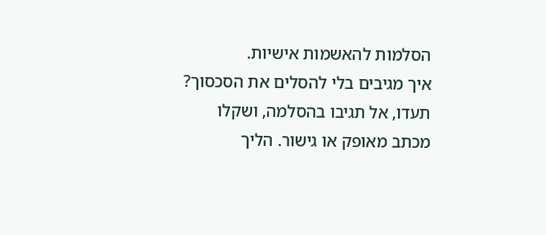הסלמות להאשמות אישיות.
איך מגיבים בלי להסלים את הסכסוך?
תעדו, אל תגיבו בהסלמה, ושקלו מכתב מאופק או גישור. הליך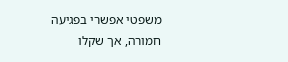משפטי אפשרי בפגיעה חמורה, אך שקלו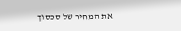את המחיר של סכסוך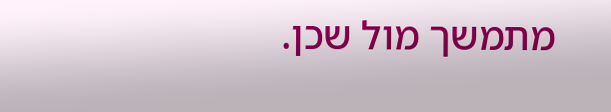מתמשך מול שכן.